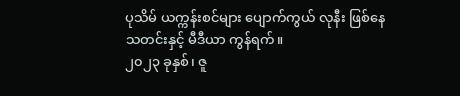ပုသိမ် ယက္ကန်းစင်များ ပျောက်ကွယ် လုနီး ဖြစ်နေ
သတင်းနှင့် မီဒီယာ ကွန်ရက်။
၂၀၂၃ ခုနှစ်၊ ဇူ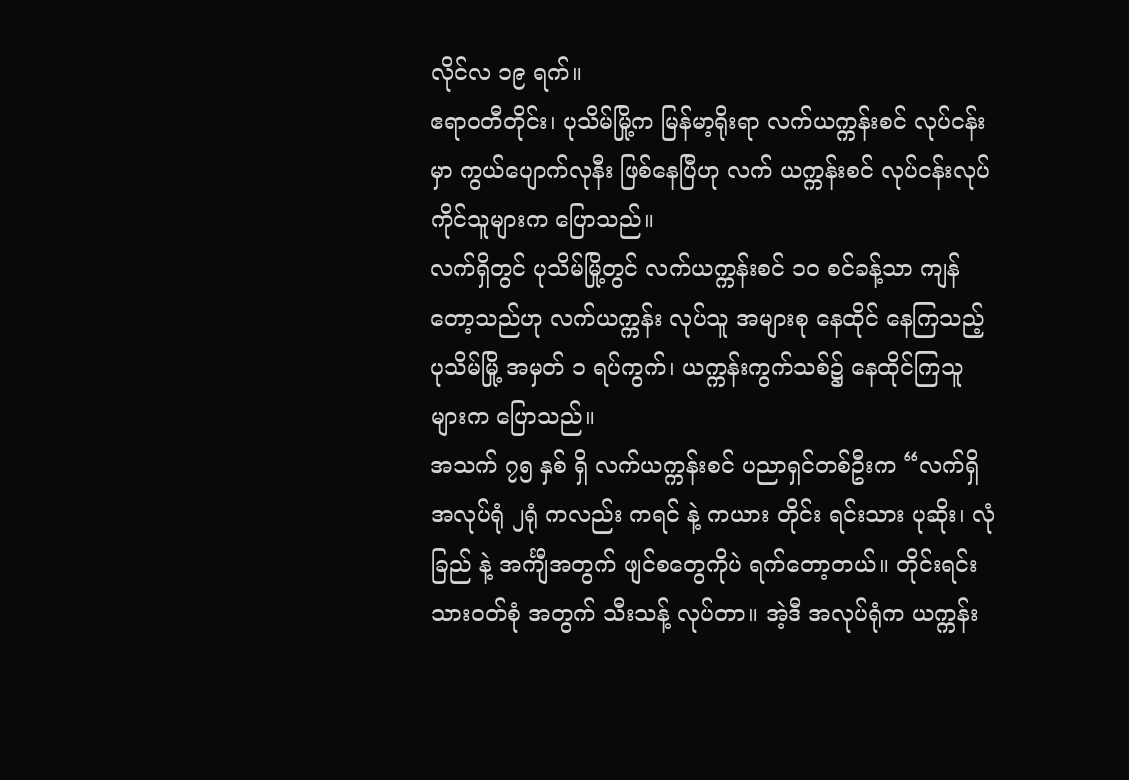လိုင်လ ၁၉ ရက်။
ဧရာဝတီတိုင်း၊ ပုသိမ်မြို့က မြန်မာ့ရိုးရာ လက်ယက္ကန်းစင် လုပ်ငန်းမှာ ကွယ်ပျောက်လုနီး ဖြစ်နေပြီဟု လက် ယက္ကန်းစင် လုပ်ငန်းလုပ်ကိုင်သူများက ပြောသည်။
လက်ရှိတွင် ပုသိမ်မြို့တွင် လက်ယက္ကန်းစင် ၁၀ စင်ခန့်သာ ကျန်တော့သည်ဟု လက်ယက္ကန်း လုပ်သူ အများစု နေထိုင် နေကြသည့် ပုသိမ်မြို့ အမှတ် ၁ ရပ်ကွက်၊ ယက္ကန်းကွက်သစ်၌ နေထိုင်ကြသူများက ပြောသည်။
အသက် ၇၅ နှစ် ရှိ လက်ယက္ကန်းစင် ပညာရှင်တစ်ဦးက “လက်ရှိအလုပ်ရုံ ၂ရုံ ကလည်း ကရင် နဲ့ ကယား တိုင်း ရင်းသား ပုဆိုး၊ လုံခြည် နဲ့ အင်္ကျီအတွက် ဖျင်စတွေကိုပဲ ရက်တော့တယ်။ တိုင်းရင်းသားဝတ်စုံ အတွက် သီးသန့် လုပ်တာ။ အဲ့ဒီ အလုပ်ရုံက ယက္ကန်း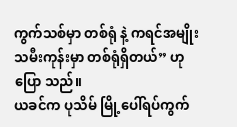ကွက်သစ်မှာ တစ်ရုံ နဲ့ ကရင်အမျိုးသမီးကုန်းမှာ တစ်ရုံရှိတယ်” ဟု ပြော သည်။
ယခင်က ပုသိမ် မြို့ပေါ်ရပ်ကွက်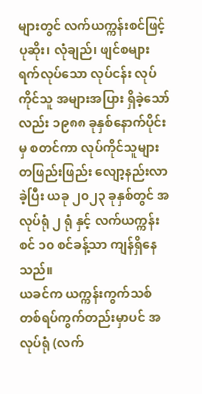များတွင် လက်ယက္ကန်းစင်ဖြင့် ပုဆိုး၊ လုံချည်၊ ဖျင်စများ ရက်လုပ်သော လုပ်ငန်း လုပ်ကိုင်သူ အများအပြား ရှိခဲ့သော်လည်း ၁၉၈၈ ခုနှစ်နောက်ပိုင်း မှ စတင်ကာ လုပ်ကိုင်သူများ တဖြည်းဖြည်း လျော့နည်းလာခဲ့ပြီး ယခု ၂၀၂၃ ခုနှစ်တွင် အလုပ်ရုံ ၂ ရုံ နှင့် လက်ယက္ကန်းစင် ၁၀ စင်ခန့်သာ ကျန်ရှိနေသည်။
ယခင်က ယက္ကန်းကွက်သစ် တစ်ရပ်ကွက်တည်းမှာပင် အလုပ်ရုံ (လက်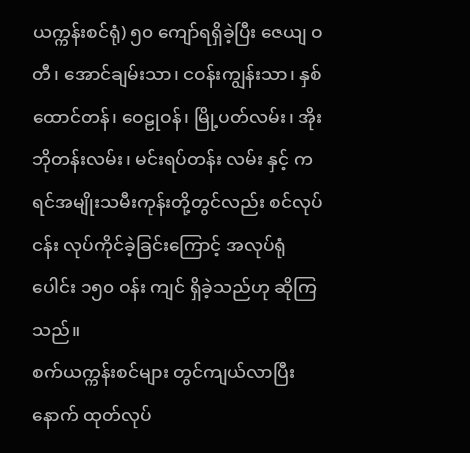ယက္ကန်းစင်ရုံ) ၅၀ ကျော်ရရှိခဲ့ပြီး ဇေယျ ဝတီ၊ အောင်ချမ်းသာ၊ ငဝန်းကျွန်းသာ၊ နှစ်ထောင်တန်၊ ဝေဠုဝန်၊ မြို့ပတ်လမ်း၊ အိုးဘိုတန်းလမ်း၊ မင်းရပ်တန်း လမ်း နှင့် ကရင်အမျိုးသမီးကုန်းတို့တွင်လည်း စင်လုပ်ငန်း လုပ်ကိုင်ခဲ့ခြင်းကြောင့် အလုပ်ရုံ ပေါင်း ၁၅၀ ဝန်း ကျင် ရှိခဲ့သည်ဟု ဆိုကြသည်။
စက်ယက္ကန်းစင်များ တွင်ကျယ်လာပြီးနောက် ထုတ်လုပ်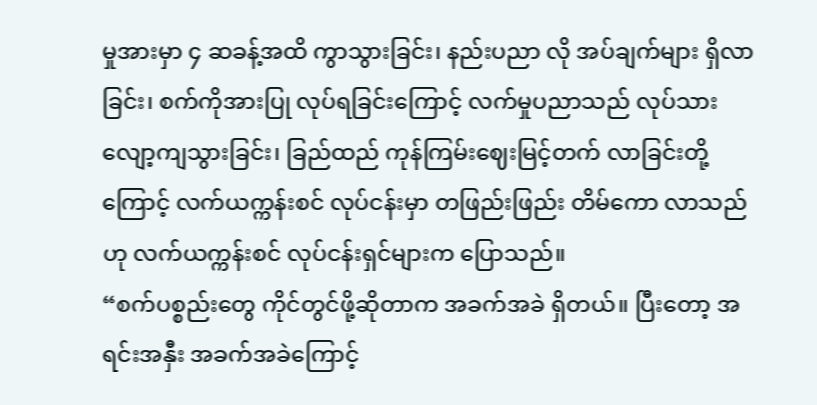မှုအားမှာ ၄ ဆခန့်အထိ ကွာသွားခြင်း၊ နည်းပညာ လို အပ်ချက်များ ရှိလာခြင်း၊ စက်ကိုအားပြု လုပ်ရခြင်းကြောင့် လက်မှုပညာသည် လုပ်သား လျော့ကျသွားခြင်း၊ ခြည်ထည် ကုန်ကြမ်းဈေးမြင့်တက် လာခြင်းတို့ကြောင့် လက်ယက္ကန်းစင် လုပ်ငန်းမှာ တဖြည်းဖြည်း တိမ်ကော လာသည် ဟု လက်ယက္ကန်းစင် လုပ်ငန်းရှင်များက ပြောသည်။
“စက်ပစ္စည်းတွေ ကိုင်တွင်ဖို့ဆိုတာက အခက်အခဲ ရှိတယ်။ ပြီးတော့ အရင်းအနှီး အခက်အခဲကြောင့်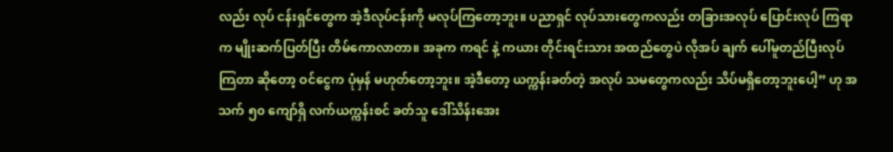လည်း လုပ် ငန်းရှင်တွေက အဲ့ဒီလုပ်ငန်းကို မလုပ်ကြတော့ဘူး။ ပညာရှင် လုပ်သားတွေကလည်း တခြားအလုပ် ပြောင်းလုပ် ကြရာက မျိုးဆက်ပြတ်ပြီး တိမ်ကောလာတာ။ အခုက ကရင် နဲ့ ကယား တိုင်းရင်းသား အထည်တွေပဲ လိုအပ် ချက် ပေါ်မူတည်ပြီးလုပ်ကြတာ ဆိုတော့ ဝင်ငွေက ပုံမှန် မဟုတ်တော့ဘူး။ အဲ့ဒီတော့ ယက္ကန်းခတ်တဲ့ အလုပ် သမတွေကလည်း သိပ်မရှိတော့ဘူးပေါ့” ဟု အသက် ၅၀ ကျော်ရှိ လက်ယက္ကန်းစင် ခတ်သူ ဒေါ်သိန်းအေး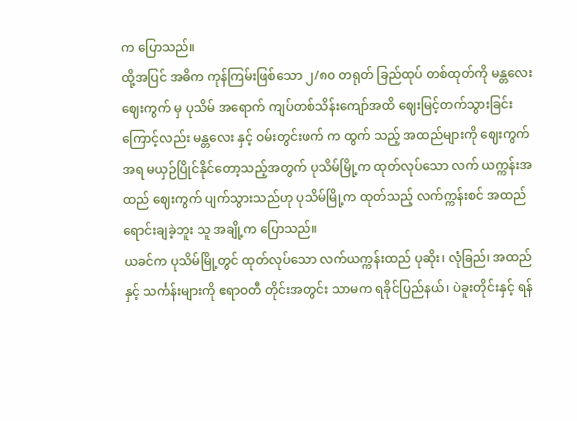က ပြောသည်။
ထို့အပြင် အဓိက ကုန်ကြမ်းဖြစ်သော ၂/၈၀ တရုတ် ခြည်ထုပ် တစ်ထုတ်ကို မန္တလေး ဈေးကွက် မှ ပုသိမ် အရောက် ကျပ်တစ်သိန်းကျော်အထိ ဈေးမြင့်တက်သွားခြင်းကြောင့်လည်း မန္တလေး နှင့် ဝမ်းတွင်းဖက် က ထွက် သည့် အထည်များကို ဈေးကွက်အရ မယှဉ်ပြိုင်နိုင်တော့သည့်အတွက် ပုသိမ်မြို့က ထုတ်လုပ်သော လက် ယက္ကန်းအထည် ဈေးကွက် ပျက်သွားသည်ဟု ပုသိမ်မြို့က ထုတ်သည့် လက်က္ကန်းစင် အထည် ရောင်းချခဲ့ဘူး သူ အချို့က ပြောသည်။
ယခင်က ပုသိမ်မြို့တွင် ထုတ်လုပ်သော လက်ယက္ကန်းထည် ပုဆိုး၊ လုံခြည်၊ အထည် နှင့် သင်္ကန်းများကို ဧရာဝတီ တိုင်းအတွင်း သာမက ရခိုင်ပြည်နယ်၊ ပဲခူးတိုင်းနှင့် ရန်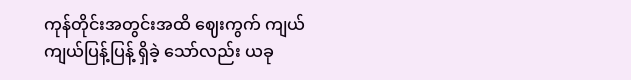ကုန်တိုင်းအတွင်းအထိ ဈေးကွက် ကျယ်ကျယ်ပြန့်ပြန့် ရှိခဲ့ သော်လည်း ယခု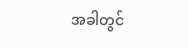အခါတွင်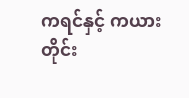ကရင်နှင့် ကယား တိုင်း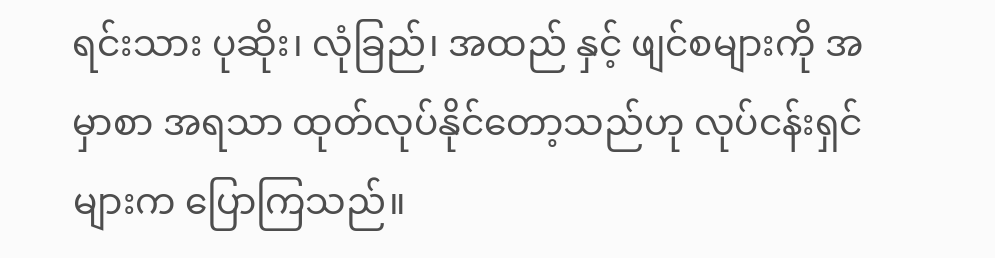ရင်းသား ပုဆိုး၊ လုံခြည်၊ အထည် နှင့် ဖျင်စများကို အမှာစာ အရသာ ထုတ်လုပ်နိုင်တော့သည်ဟု လုပ်ငန်းရှင်များက ပြောကြသည်။